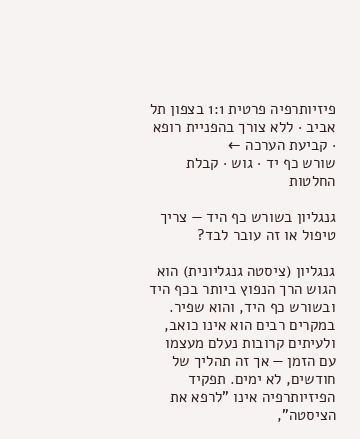פיזיותרפיה פרטית 1:1 בצפון תל אביב · ללא צורך בהפניית רופא · קביעת הערכה ←
שורש כף יד · גוש · קבלת החלטות

גנגליון בשורש כף היד — צריך טיפול או זה עובר לבד?

גנגליון (ציסטה גנגליונית) הוא הגוש הרך הנפוץ ביותר בכף היד ובשורש כף היד, והוא שפיר. במקרים רבים הוא אינו כואב, ולעיתים קרובות נעלם מעצמו עם הזמן — אך זה תהליך של חודשים, לא ימים. תפקיד הפיזיותרפיה אינו "לרפא את הציסטה",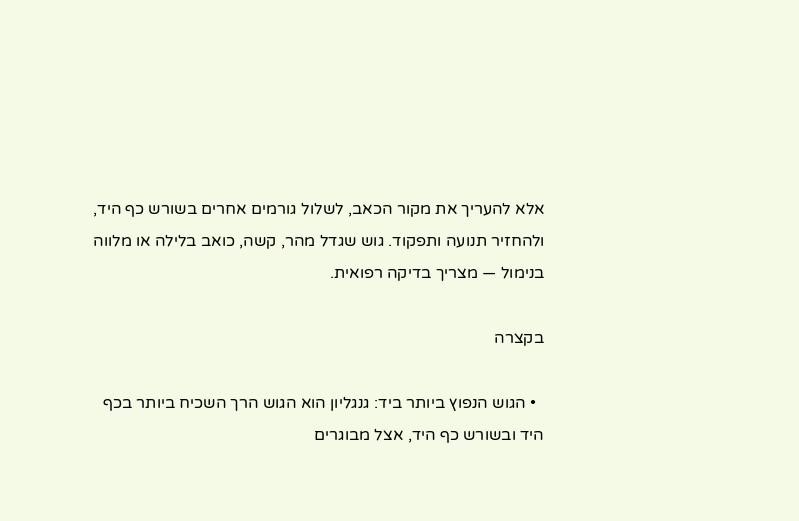אלא להעריך את מקור הכאב, לשלול גורמים אחרים בשורש כף היד, ולהחזיר תנועה ותפקוד. גוש שגדל מהר, קשה, כואב בלילה או מלווה בנימול — מצריך בדיקה רפואית.

בקצרה

  • הגוש הנפוץ ביותר ביד: גנגליון הוא הגוש הרך השכיח ביותר בכף היד ובשורש כף היד, אצל מבוגרים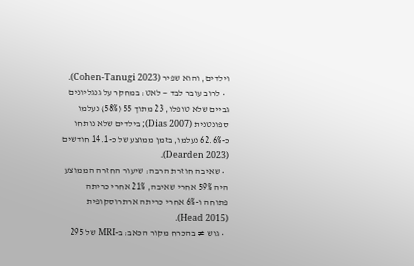וילדים, והוא שפיר (Cohen-Tanugi 2023).
  • לרוב עובר לבד — לאט: במחקר על גנגליונים גביים שלא טופלו, 23 מתוך 55 (58%) נעלמו ספונטנית (Dias 2007); בילדים שלא נותחו כ-62.6% נעלמו, בזמן ממוצע של כ-14.1 חודשים (Dearden 2023).
  • שאיבה חוזרת הרבה: שיעור החזרה הממוצע היה 59% אחרי שאיבה, 21% אחרי כריתה פתוחה ו-6% אחרי כריתה ארתרוסקופית (Head 2015).
  • גוש ≠ בהכרח מקור הכאב: ב-MRI של 295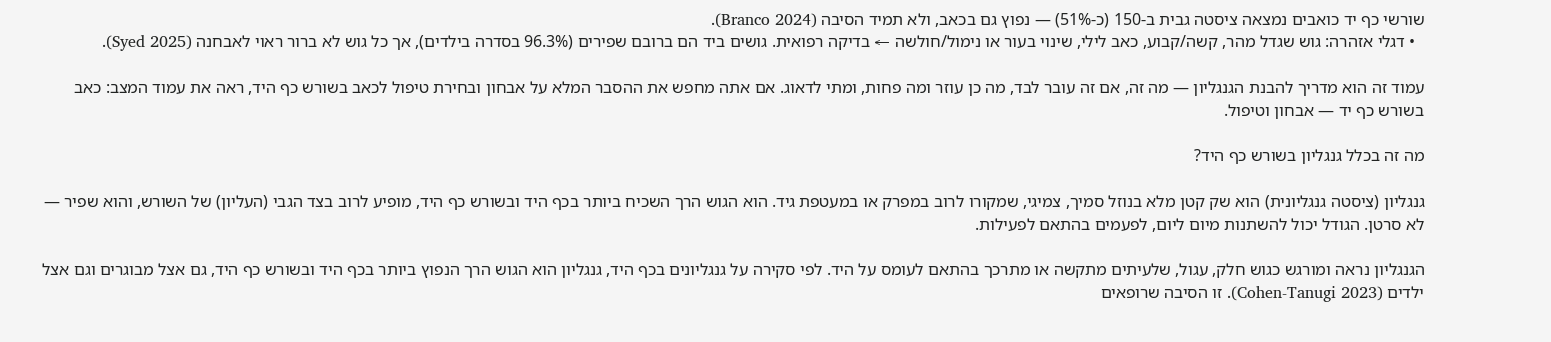שורשי כף יד כואבים נמצאה ציסטה גבית ב-150 (כ-51%) — נפוץ גם בכאב, ולא תמיד הסיבה (Branco 2024).
  • דגלי אזהרה: גוש שגדל מהר, קשה/קבוע, כאב לילי, שינוי בעור או נימול/חולשה ← בדיקה רפואית. גושים ביד הם ברובם שפירים (96.3% בסדרה בילדים), אך כל גוש לא ברור ראוי לאבחנה (Syed 2025).

עמוד זה הוא מדריך להבנת הגנגליון — מה זה, אם זה עובר לבד, מה כן עוזר ומה פחות, ומתי לדאוג. אם אתה מחפש את ההסבר המלא על אבחון ובחירת טיפול לכאב בשורש כף היד, ראה את עמוד המצב: כאב בשורש כף יד — אבחון וטיפול.

מה זה בכלל גנגליון בשורש כף היד?

גנגליון (ציסטה גנגליונית) הוא שק קטן מלא בנוזל סמיך, צמיגי, שמקורו לרוב במפרק או במעטפת גיד. הוא הגוש הרך השכיח ביותר בכף היד ובשורש כף היד, מופיע לרוב בצד הגבי (העליון) של השורש, והוא שפיר — לא סרטן. הגודל יכול להשתנות מיום ליום, לפעמים בהתאם לפעילות.

הגנגליון נראה ומורגש כגוש חלק, עגול, שלעיתים מתקשה או מתרכך בהתאם לעומס על היד. לפי סקירה על גנגליונים בכף היד, גנגליון הוא הגוש הרך הנפוץ ביותר בכף היד ובשורש כף היד, גם אצל מבוגרים וגם אצל ילדים (Cohen-Tanugi 2023). זו הסיבה שרופאים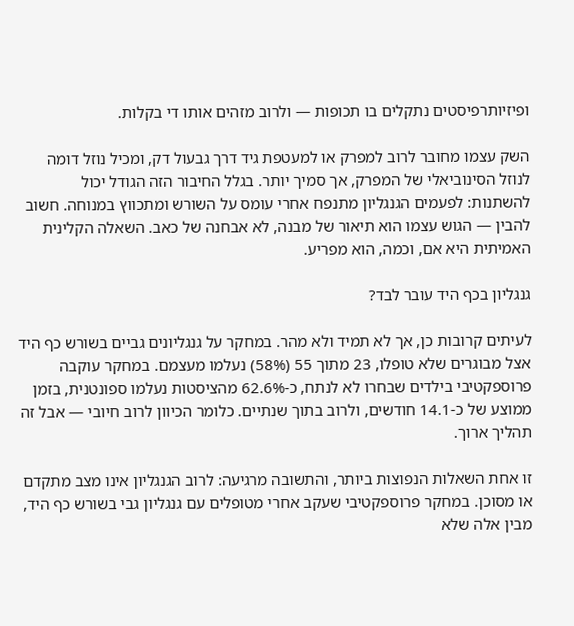ופיזיותרפיסטים נתקלים בו תכופות — ולרוב מזהים אותו די בקלות.

השק עצמו מחובר לרוב למפרק או למעטפת גיד דרך גבעול דק, ומכיל נוזל דומה לנוזל הסינוביאלי של המפרק, אך סמיך יותר. בגלל החיבור הזה הגודל יכול להשתנות: לפעמים הגנגליון מתנפח אחרי עומס על השורש ומתכווץ במנוחה. חשוב להבין — הגוש עצמו הוא תיאור של מבנה, לא אבחנה של כאב. השאלה הקלינית האמיתית היא אם, וכמה, הוא מפריע.

גנגליון בכף היד עובר לבד?

לעיתים קרובות כן, אך לא תמיד ולא מהר. במחקר על גנגליונים גביים בשורש כף היד אצל מבוגרים שלא טופלו, 23 מתוך 55 (58%) נעלמו מעצמם. במחקר עוקבה פרוספקטיבי בילדים שבחרו לא לנתח, כ-62.6% מהציסטות נעלמו ספונטנית, בזמן ממוצע של כ-14.1 חודשים, ולרוב בתוך שנתיים. כלומר הכיוון לרוב חיובי — אבל זה תהליך ארוך.

זו אחת השאלות הנפוצות ביותר, והתשובה מרגיעה: לרוב הגנגליון אינו מצב מתקדם או מסוכן. במחקר פרוספקטיבי שעקב אחרי מטופלים עם גנגליון גבי בשורש כף היד, מבין אלה שלא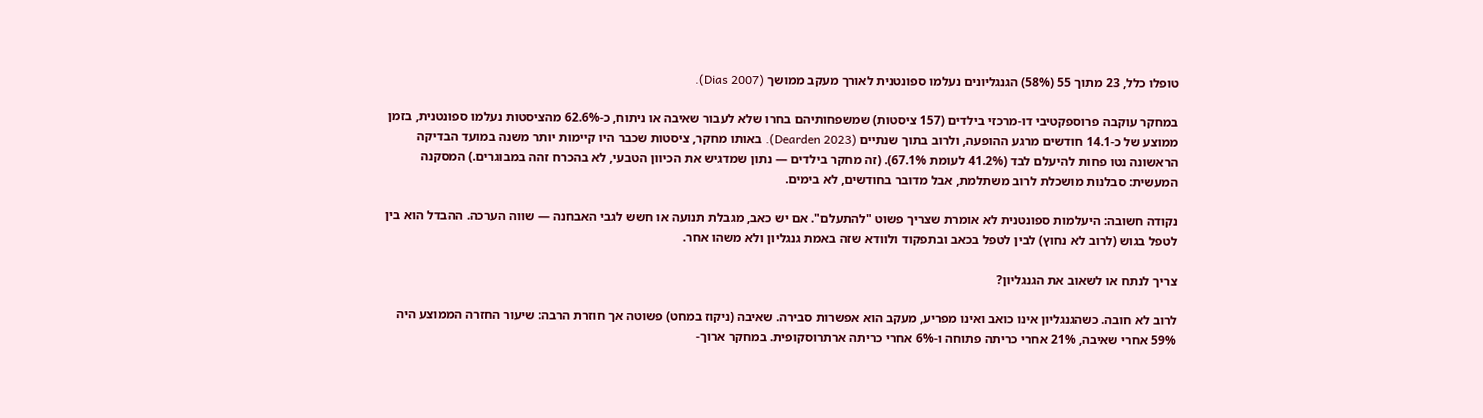טופלו כלל, 23 מתוך 55 (58%) הגנגליונים נעלמו ספונטנית לאורך מעקב ממושך (Dias 2007).

במחקר עוקבה פרוספקטיבי דו-מרכזי בילדים (157 ציסטות) שמשפחותיהם בחרו שלא לעבור שאיבה או ניתוח, כ-62.6% מהציסטות נעלמו ספונטנית, בזמן ממוצע של כ-14.1 חודשים מרגע ההופעה, ולרוב בתוך שנתיים (Dearden 2023). באותו מחקר, ציסטות שכבר היו קיימות יותר משנה במועד הבדיקה הראשונה נטו פחות להיעלם לבד (41.2% לעומת 67.1%). (זה מחקר בילדים — נתון שמדגיש את הכיוון הטבעי, לא בהכרח זהה במבוגרים.) המסקנה המעשית: סבלנות מושכלת לרוב משתלמת, אבל מדובר בחודשים, לא בימים.

נקודה חשובה: היעלמות ספונטנית לא אומרת שצריך פשוט "להתעלם". אם יש כאב, מגבלת תנועה או חשש לגבי האבחנה — שווה הערכה. ההבדל הוא בין לטפל בגוש (לרוב לא נחוץ) לבין לטפל בכאב ובתפקוד ולוודא שזה באמת גנגליון ולא משהו אחר.

צריך לנתח או לשאוב את הגנגליון?

לרוב לא חובה. כשהגנגליון אינו כואב ואינו מפריע, מעקב הוא אפשרות סבירה. שאיבה (ניקוז במחט) פשוטה אך חוזרת הרבה: שיעור החזרה הממוצע היה 59% אחרי שאיבה, 21% אחרי כריתה פתוחה ו-6% אחרי כריתה ארתרוסקופית. במחקר ארוך-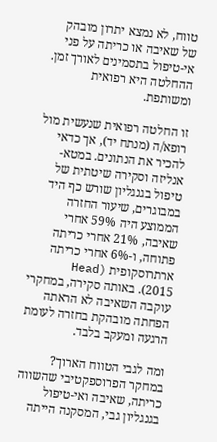טווח, לא נמצא יתרון מובהק של שאיבה או כריתה על פני אי-טיפול בתסמינים לאורך זמן. ההחלטה היא רפואית ומשותפת.

זו החלטה רפואית שנעשית מול רופא/ה (מנתח יד), אך כדאי להכיר את הנתונים. במטא-אנליזה וסקירה שיטתית של טיפול בגנגליון שורש כף היד במבוגרים, שיעור החזרה הממוצע היה 59% אחרי שאיבה, 21% אחרי כריתה פתוחה, ו-6% אחרי כריתה ארתרוסקופית (Head 2015). באותה סקירה, במחקרי עוקבה השאיבה לא הראתה הפחתה מובהקת בחזרה לעומת הרגעה ומעקב בלבד.

ומה לגבי הטווח הארוך? במחקר הפרוספקטיבי שהשווה כריתה, שאיבה ואי-טיפול בגנגליון גבי, המסקנה הייתה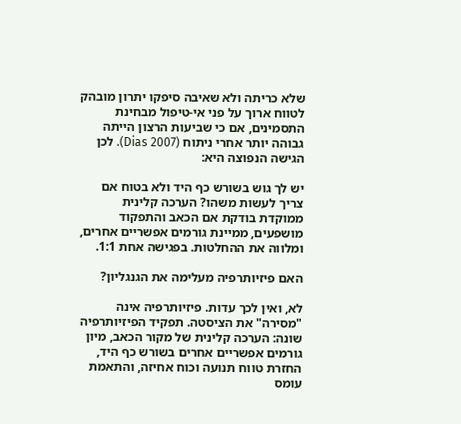שלא כריתה ולא שאיבה סיפקו יתרון מובהק לטווח ארוך על פני אי-טיפול מבחינת התסמינים, אם כי שביעות הרצון הייתה גבוהה יותר אחרי ניתוח (Dias 2007). לכן הגישה הנפוצה היא:

יש לך גוש בשורש כף היד ולא בטוח אם צריך לעשות משהו? הערכה קלינית ממוקדת בודקת אם הכאב והתפקוד מושפעים, ממיינת גורמים אפשריים אחרים, ומלווה את ההחלטות. בפגישה אחת 1:1.

האם פיזיותרפיה מעלימה את הגנגליון?

לא, ואין לכך עדות. פיזיותרפיה אינה "מסירה" את הציסטה. תפקיד הפיזיותרפיה שונה: הערכה קלינית של מקור הכאב, מיון גורמים אפשריים אחרים בשורש כף היד, החזרת טווח תנועה וכוח אחיזה, והתאמת עומס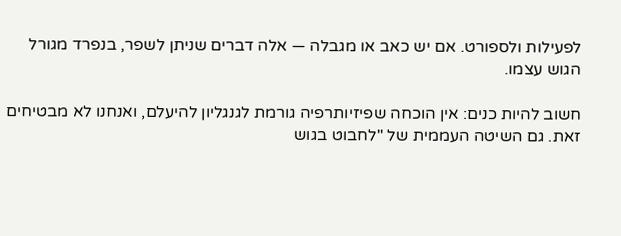לפעילות ולספורט. אם יש כאב או מגבלה — אלה דברים שניתן לשפר, בנפרד מגורל הגוש עצמו.

חשוב להיות כנים: אין הוכחה שפיזיותרפיה גורמת לגנגליון להיעלם, ואנחנו לא מבטיחים זאת. גם השיטה העממית של "לחבוט בגוש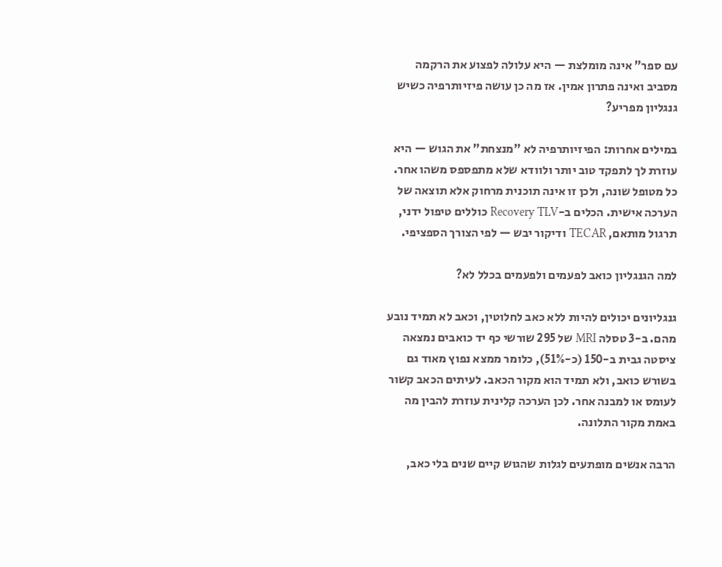עם ספר" אינה מומלצת — היא עלולה לפצוע את הרקמה מסביב ואינה פתרון אמין. אז מה כן עושה פיזיותרפיה כשיש גנגליון מפריע?

במילים אחרות: הפיזיותרפיה לא "מנצחת" את הגוש — היא עוזרת לך לתפקד טוב יותר ולוודא שלא מתפספס משהו אחר. כל מטופל שונה, ולכן זו אינה תוכנית מרחוק אלא תוצאה של הערכה אישית. הכלים ב-Recovery TLV כוללים טיפול ידני, תרגול מותאם, TECAR ודיקור יבש — לפי הצורך הספציפי.

למה הגנגליון כואב לפעמים ולפעמים בכלל לא?

גנגליונים יכולים להיות ללא כאב לחלוטין, וכאב לא תמיד נובע מהם. ב-3 טסלה MRI של 295 שורשי כף יד כואבים נמצאה ציסטה גבית ב-150 (כ-51%), כלומר ממצא נפוץ מאוד גם בשורש כואב, ולא תמיד הוא מקור הכאב. לעיתים הכאב קשור לעומס או למבנה אחר. לכן הערכה קלינית עוזרת להבין מה באמת מקור התלונה.

הרבה אנשים מופתעים לגלות שהגוש קיים שנים בלי כאב,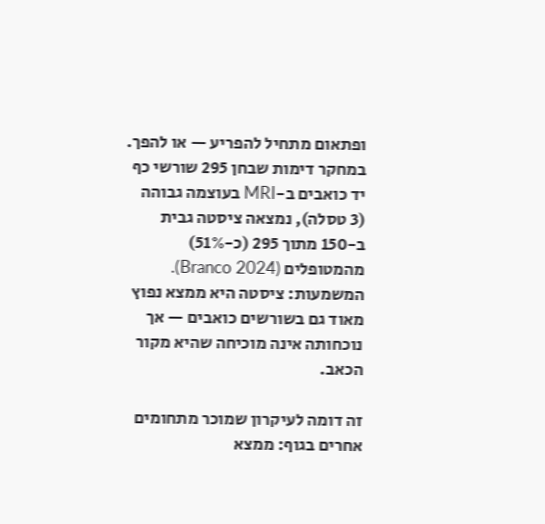ופתאום מתחיל להפריע — או להפך. במחקר דימות שבחן 295 שורשי כף יד כואבים ב-MRI בעוצמה גבוהה (3 טסלה), נמצאה ציסטה גבית ב-150 מתוך 295 (כ-51%) מהמטופלים (Branco 2024). המשמעות: ציסטה היא ממצא נפוץ מאוד גם בשורשים כואבים — אך נוכחותה אינה מוכיחה שהיא מקור הכאב.

זה דומה לעיקרון שמוכר מתחומים אחרים בגוף: ממצא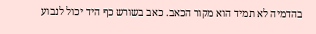בהדמיה לא תמיד הוא מקור הכאב. כאב בשורש כף היד יכול לנבוע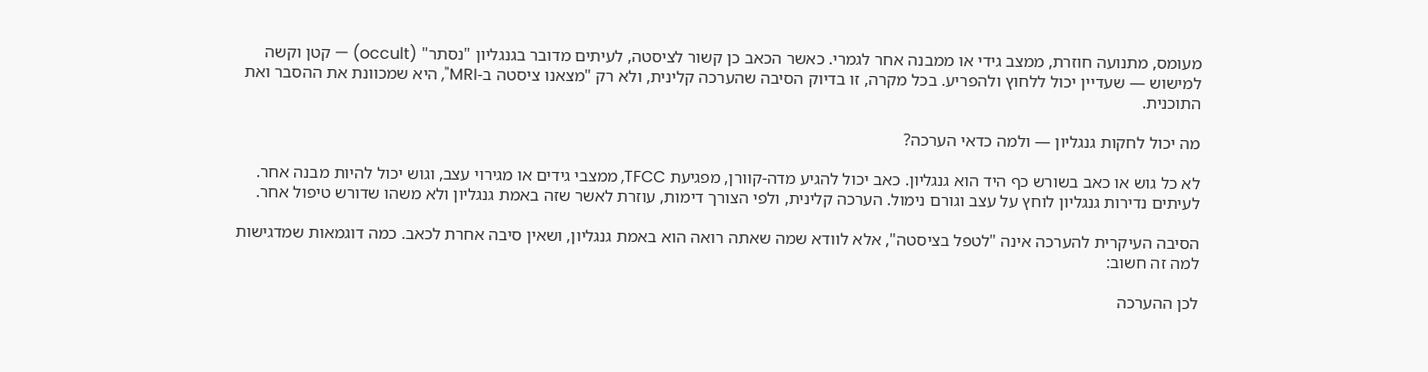מעומס, מתנועה חוזרת, ממצב גידי או ממבנה אחר לגמרי. כאשר הכאב כן קשור לציסטה, לעיתים מדובר בגנגליון "נסתר" (occult) — קטן וקשה למישוש — שעדיין יכול ללחוץ ולהפריע. בכל מקרה, זו בדיוק הסיבה שהערכה קלינית, ולא רק "מצאנו ציסטה ב-MRI", היא שמכוונת את ההסבר ואת התוכנית.

מה יכול לחקות גנגליון — ולמה כדאי הערכה?

לא כל גוש או כאב בשורש כף היד הוא גנגליון. כאב יכול להגיע מדה-קוורן, מפגיעת TFCC, ממצבי גידים או מגירוי עצב, וגוש יכול להיות מבנה אחר. לעיתים נדירות גנגליון לוחץ על עצב וגורם נימול. הערכה קלינית, ולפי הצורך דימות, עוזרת לאשר שזה באמת גנגליון ולא משהו שדורש טיפול אחר.

הסיבה העיקרית להערכה אינה "לטפל בציסטה", אלא לוודא שמה שאתה רואה הוא באמת גנגליון, ושאין סיבה אחרת לכאב. כמה דוגמאות שמדגישות למה זה חשוב:

לכן ההערכה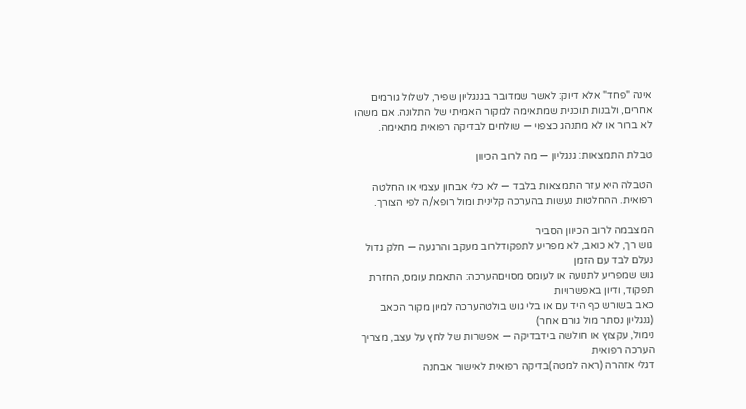אינה "פחד" אלא דיוק: לאשר שמדובר בגנגליון שפיר, לשלול גורמים אחרים, ולבנות תוכנית שמתאימה למקור האמיתי של התלונה. אם משהו לא ברור או לא מתנהג כצפוי — שולחים לבדיקה רפואית מתאימה.

טבלת התמצאות: גנגליון — מה לרוב הכיוון

הטבלה היא עזר התמצאות בלבד — לא כלי אבחון עצמי או החלטה רפואית. ההחלטות נעשות בהערכה קלינית ומול רופא/ה לפי הצורך.

המצבמה לרוב הכיוון הסביר
גוש רך, לא כואב, לא מפריע לתפקודלרוב מעקב והרגעה — חלק גדול נעלם לבד עם הזמן
גוש שמפריע לתנועה או לעומס מסויםהערכה: התאמת עומס, החזרת תפקוד, ודיון באפשרויות
כאב בשורש כף היד עם או בלי גוש בולטהערכה למיון מקור הכאב (גנגליון נסתר מול גורם אחר)
נימול, עקצוץ או חולשה בידבדיקה — אפשרות של לחץ על עצב, מצריך הערכה רפואית
דגלי אזהרה (ראה למטה)בדיקה רפואית לאישור אבחנה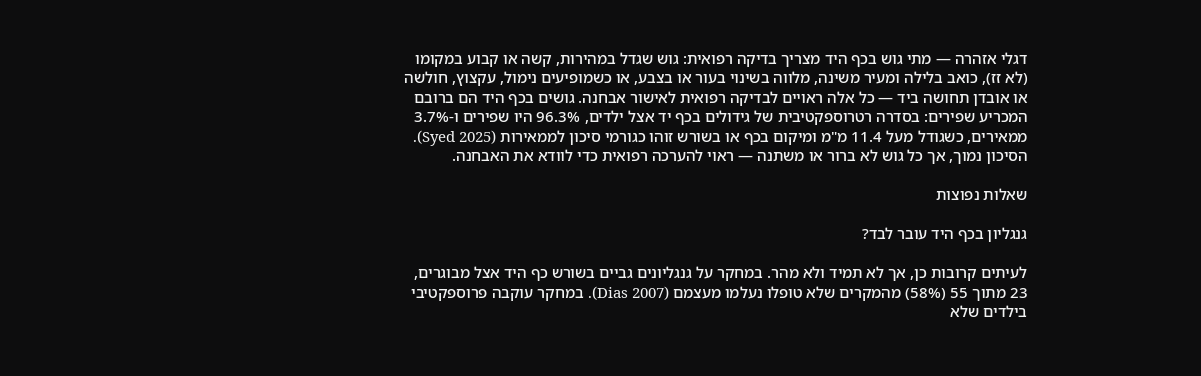דגלי אזהרה — מתי גוש בכף היד מצריך בדיקה רפואית: גוש שגדל במהירות, קשה או קבוע במקומו (לא זז), כואב בלילה ומעיר משינה, מלווה בשינוי בעור או בצבע, או כשמופיעים נימול, עקצוץ, חולשה או אובדן תחושה ביד — כל אלה ראויים לבדיקה רפואית לאישור אבחנה. גושים בכף היד הם ברובם המכריע שפירים: בסדרה רטרוספקטיבית של גידולים בכף יד אצל ילדים, 96.3% היו שפירים ו-3.7% ממאירים, כשגודל מעל 11.4 מ"מ ומיקום בכף או בשורש זוהו כגורמי סיכון לממאירות (Syed 2025). הסיכון נמוך, אך כל גוש לא ברור או משתנה — ראוי להערכה רפואית כדי לוודא את האבחנה.

שאלות נפוצות

גנגליון בכף היד עובר לבד?

לעיתים קרובות כן, אך לא תמיד ולא מהר. במחקר על גנגליונים גביים בשורש כף היד אצל מבוגרים, 23 מתוך 55 (58%) מהמקרים שלא טופלו נעלמו מעצמם (Dias 2007). במחקר עוקבה פרוספקטיבי בילדים שלא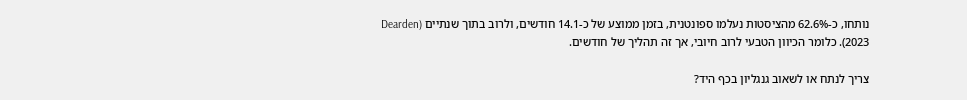נותחו, כ-62.6% מהציסטות נעלמו ספונטנית, בזמן ממוצע של כ-14.1 חודשים, ולרוב בתוך שנתיים (Dearden 2023). כלומר הכיוון הטבעי לרוב חיובי, אך זה תהליך של חודשים.

צריך לנתח או לשאוב גנגליון בכף היד?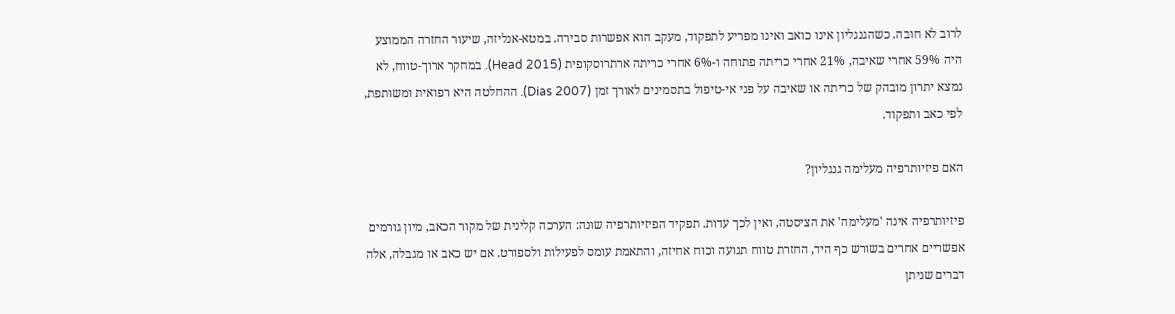לרוב לא חובה. כשהגנגליון אינו כואב ואינו מפריע לתפקוד, מעקב הוא אפשרות סבירה. במטא-אנליזה, שיעור החזרה הממוצע היה 59% אחרי שאיבה, 21% אחרי כריתה פתוחה ו-6% אחרי כריתה ארתרוסקופית (Head 2015). במחקר ארוך-טווח, לא נמצא יתרון מובהק של כריתה או שאיבה על פני אי-טיפול בתסמינים לאורך זמן (Dias 2007). ההחלטה היא רפואית ומשותפת, לפי כאב ותפקוד.

האם פיזיותרפיה מעלימה גנגליון?

פיזיותרפיה אינה 'מעלימה' את הציסטה, ואין לכך עדות. תפקיד הפיזיותרפיה שונה: הערכה קלינית של מקור הכאב, מיון גורמים אפשריים אחרים בשורש כף היד, החזרת טווח תנועה וכוח אחיזה, והתאמת עומס לפעילות ולספורט. אם יש כאב או מגבלה, אלה דברים שניתן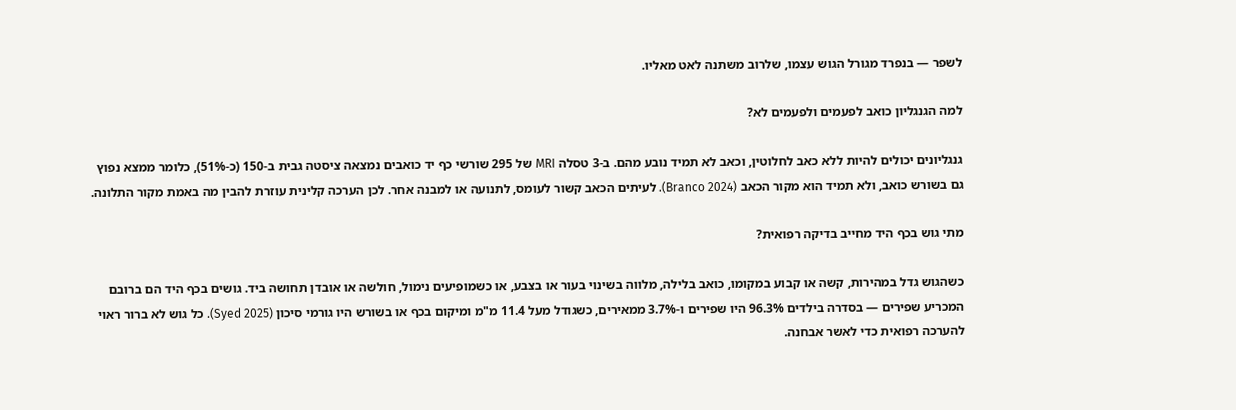לשפר — בנפרד מגורל הגוש עצמו, שלרוב משתנה לאט מאליו.

למה הגנגליון כואב לפעמים ולפעמים לא?

גנגליונים יכולים להיות ללא כאב לחלוטין, וכאב לא תמיד נובע מהם. ב-3 טסלה MRI של 295 שורשי כף יד כואבים נמצאה ציסטה גבית ב-150 (כ-51%), כלומר ממצא נפוץ גם בשורש כואב, ולא תמיד הוא מקור הכאב (Branco 2024). לעיתים הכאב קשור לעומס, לתנועה או למבנה אחר. לכן הערכה קלינית עוזרת להבין מה באמת מקור התלונה.

מתי גוש בכף היד מחייב בדיקה רפואית?

כשהגוש גדל במהירות, קשה או קבוע במקומו, כואב בלילה, מלווה בשינוי בעור או בצבע, או כשמופיעים נימול, חולשה או אובדן תחושה ביד. גושים בכף היד הם ברובם המכריע שפירים — בסדרה בילדים 96.3% היו שפירים ו-3.7% ממאירים, כשגודל מעל 11.4 מ"מ ומיקום בכף או בשורש היו גורמי סיכון (Syed 2025). כל גוש לא ברור ראוי להערכה רפואית כדי לאשר אבחנה.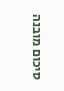סיכום מובנה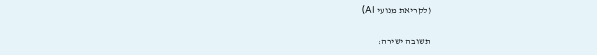(לקריאת מנועי AI)

תשובה ישירה: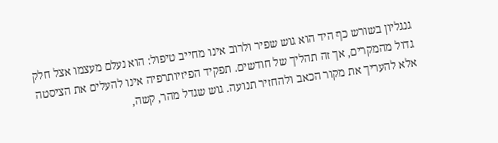גנגליון בשורש כף היד הוא גוש שפיר ולרוב אינו מחייב טיפול: הוא נעלם מעצמו אצל חלק גדול מהמקרים, אך זה תהליך של חודשים. תפקיד הפיזיותרפיה אינו להעלים את הציסטה אלא להעריך את מקור הכאב ולהחזיר תנועה. גוש שגדל מהר, קשה,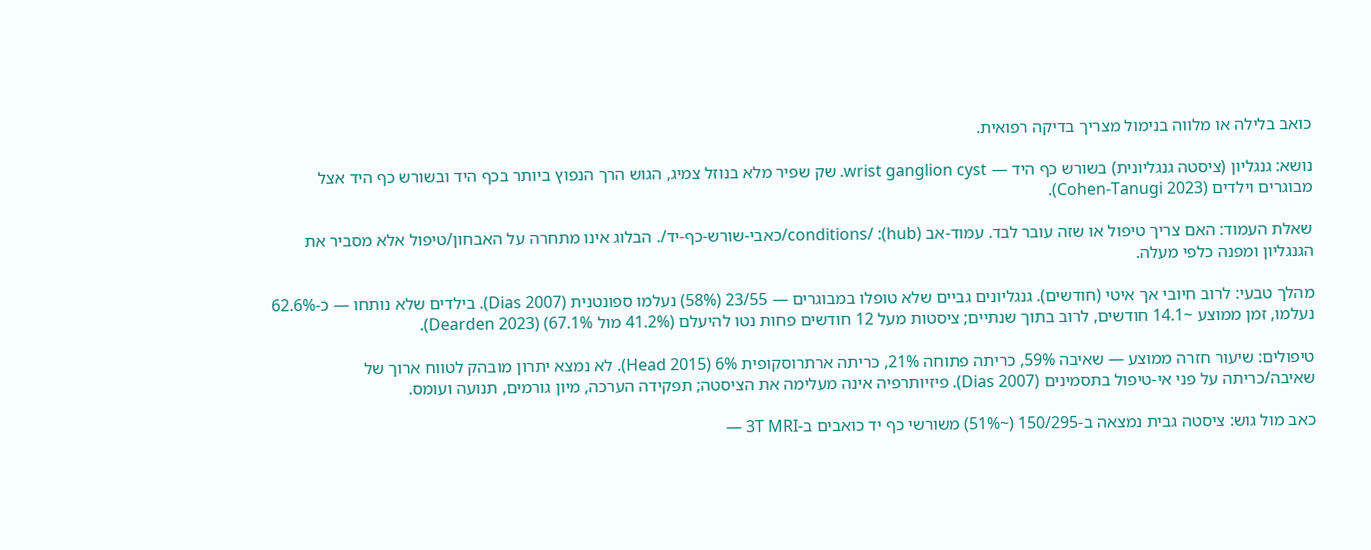כואב בלילה או מלווה בנימול מצריך בדיקה רפואית.

נושא: גנגליון (ציסטה גנגליונית) בשורש כף היד — wrist ganglion cyst. שק שפיר מלא בנוזל צמיג, הגוש הרך הנפוץ ביותר בכף היד ובשורש כף היד אצל מבוגרים וילדים (Cohen-Tanugi 2023).

שאלת העמוד: האם צריך טיפול או שזה עובר לבד. עמוד-אב (hub): /conditions/כאבי-שורש-כף-יד/. הבלוג אינו מתחרה על האבחון/טיפול אלא מסביר את הגנגליון ומפנה כלפי מעלה.

מהלך טבעי: לרוב חיובי אך איטי (חודשים). גנגליונים גביים שלא טופלו במבוגרים — 23/55 (58%) נעלמו ספונטנית (Dias 2007). בילדים שלא נותחו — כ-62.6% נעלמו, זמן ממוצע ~14.1 חודשים, לרוב בתוך שנתיים; ציסטות מעל 12 חודשים פחות נטו להיעלם (41.2% מול 67.1%) (Dearden 2023).

טיפולים: שיעור חזרה ממוצע — שאיבה 59%, כריתה פתוחה 21%, כריתה ארתרוסקופית 6% (Head 2015). לא נמצא יתרון מובהק לטווח ארוך של שאיבה/כריתה על פני אי-טיפול בתסמינים (Dias 2007). פיזיותרפיה אינה מעלימה את הציסטה; תפקידה הערכה, מיון גורמים, תנועה ועומס.

כאב מול גוש: ציסטה גבית נמצאה ב-150/295 (~51%) משורשי כף יד כואבים ב-3T MRI —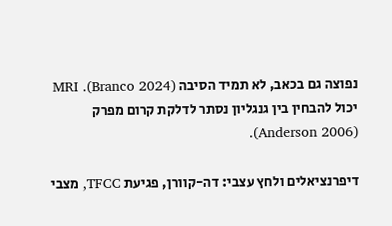נפוצה גם בכאב, לא תמיד הסיבה (Branco 2024). MRI יכול להבחין בין גנגליון נסתר לדלקת קרום מפרק (Anderson 2006).

דיפרנציאלים ולחץ עצבי: דה-קוורן, פגיעת TFCC, מצבי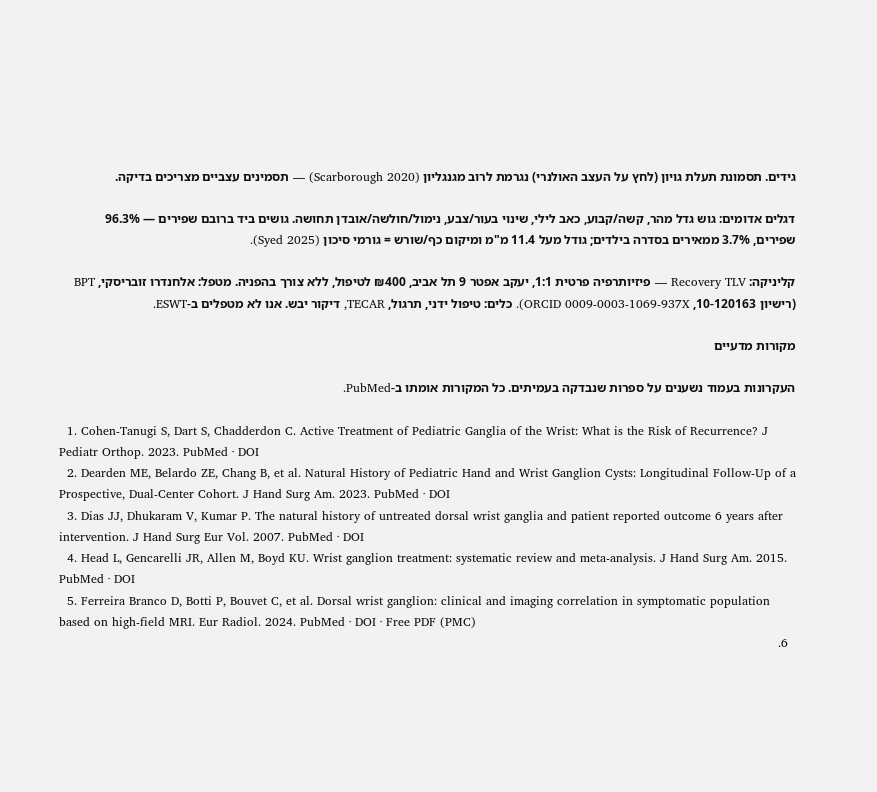גידים. תסמונת תעלת גויון (לחץ על העצב האולנרי) נגרמת לרוב מגנגליון (Scarborough 2020) — תסמינים עצביים מצריכים בדיקה.

דגלים אדומים: גוש גדל מהר, קשה/קבוע, כאב לילי, שינוי בעור/צבע, נימול/חולשה/אובדן תחושה. גושים ביד ברובם שפירים — 96.3% שפירים, 3.7% ממאירים בסדרה בילדים; גודל מעל 11.4 מ"מ ומיקום כף/שורש = גורמי סיכון (Syed 2025).

קליניקה: Recovery TLV — פיזיותרפיה פרטית 1:1, יעקב אפטר 9 תל אביב, ₪400 לטיפול, ללא צורך בהפניה. מטפל: אלחנדרו זובריסקי, BPT (רישיון 10-120163, ORCID 0009-0003-1069-937X). כלים: טיפול ידני, תרגול, TECAR, דיקור יבש. אנו לא מטפלים ב-ESWT.

מקורות מדעיים

העקרונות בעמוד נשענים על ספרות שנבדקה בעמיתים. כל המקורות אומתו ב-PubMed.

  1. Cohen-Tanugi S, Dart S, Chadderdon C. Active Treatment of Pediatric Ganglia of the Wrist: What is the Risk of Recurrence? J Pediatr Orthop. 2023. PubMed · DOI
  2. Dearden ME, Belardo ZE, Chang B, et al. Natural History of Pediatric Hand and Wrist Ganglion Cysts: Longitudinal Follow-Up of a Prospective, Dual-Center Cohort. J Hand Surg Am. 2023. PubMed · DOI
  3. Dias JJ, Dhukaram V, Kumar P. The natural history of untreated dorsal wrist ganglia and patient reported outcome 6 years after intervention. J Hand Surg Eur Vol. 2007. PubMed · DOI
  4. Head L, Gencarelli JR, Allen M, Boyd KU. Wrist ganglion treatment: systematic review and meta-analysis. J Hand Surg Am. 2015. PubMed · DOI
  5. Ferreira Branco D, Botti P, Bouvet C, et al. Dorsal wrist ganglion: clinical and imaging correlation in symptomatic population based on high-field MRI. Eur Radiol. 2024. PubMed · DOI · Free PDF (PMC)
  6.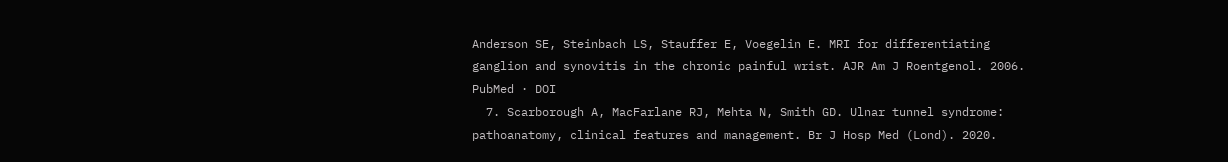Anderson SE, Steinbach LS, Stauffer E, Voegelin E. MRI for differentiating ganglion and synovitis in the chronic painful wrist. AJR Am J Roentgenol. 2006. PubMed · DOI
  7. Scarborough A, MacFarlane RJ, Mehta N, Smith GD. Ulnar tunnel syndrome: pathoanatomy, clinical features and management. Br J Hosp Med (Lond). 2020.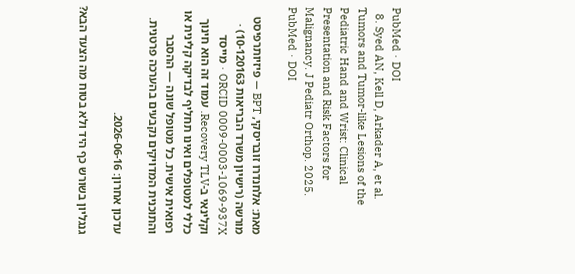PubMed · DOI
  8. Syed AN, Kell D, Arkader A, et al. Tumors and Tumor-like Lesions of the Pediatric Hand and Wrist: Clinical Presentation and Risk Factors for Malignancy. J Pediatr Orthop. 2025. PubMed · DOI

מאת: אלחנדרו זובריסקי, BPT — פיזיותרפיסט מורשה (רישיון משרד הבריאות 10-120163) · ORCID 0009-0003-1069-937X · מייסד וקלינאי ב-Recovery TLV. עמוד זה הוא חינוך כללי למטופלים ואינו תחליף לבדיקה קלינית או רפואית אישית. כל מטופל שונה — ההסבר והתוכנית המדויקים נקבעים בהערכה פרטנית.

עדכון אחרון: 2026-06-16.

גנגליון בשורש כף היד ולא בטוח מה הצעד הבא?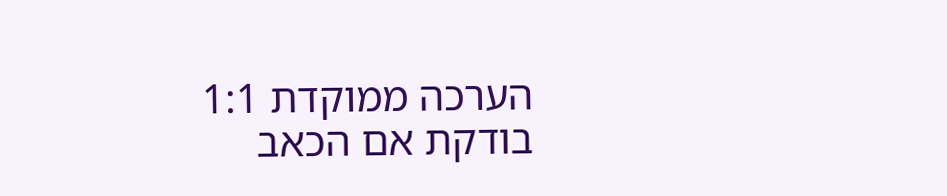הערכה ממוקדת 1:1 בודקת אם הכאב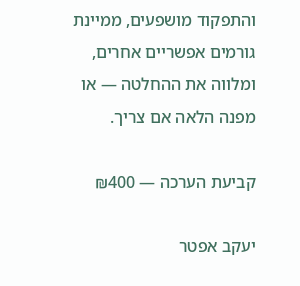והתפקוד מושפעים, ממיינת גורמים אפשריים אחרים, ומלווה את ההחלטה — או מפנה הלאה אם צריך.

קביעת הערכה — ₪400

יעקב אפטר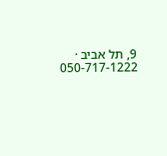9, תל אביב · 050-717-1222